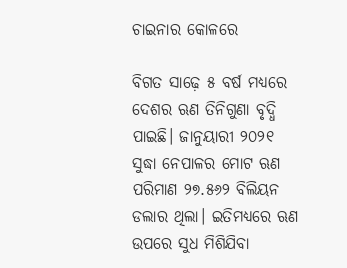ଚାଇନାର କୋଳରେ

ବିଗତ ସାଢ଼େ ୫ ବର୍ଷ ମଧ୍ୟରେ ଦେଶର ଋଣ ତିନିଗୁଣା ବୃଦ୍ଧି ପାଇଛି। ଜାନୁୟାରୀ ୨୦୨୧ ସୁଦ୍ଧା ନେପାଳର ମୋଟ ଋଣ ପରିମାଣ ୨୭.୫୬୨ ବିଲିୟନ ଡଲାର ଥିଲା। ଇତିମଧ୍ୟରେ ଋଣ ଉପରେ ସୁଧ ମିଶିଯିବା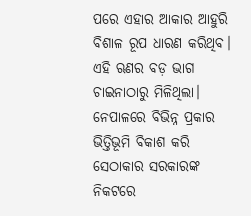ପରେ ଏହାର ଆକାର ଆହୁରି ବିଶାଳ ରୂପ ଧାରଣ କରିଥିବ। ଏହି ଋଣର ବଡ଼ ଭାଗ ଚାଇନାଠାରୁ ମିଳିଥିଲା। ନେପାଳରେ ବିଭିନ୍ନ ପ୍ରକାର ଭିତ୍ତିଭୂମି ବିକାଶ କରି ସେଠାକାର ସରକାରଙ୍କ ନିକଟରେ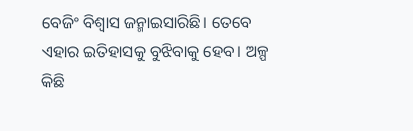ବେଜିଂ ବିଶ୍ୱାସ ଜନ୍ମାଇସାରିଛି। ତେବେ ଏହାର ଇତିହାସକୁ ବୁଝିବାକୁ ହେବ। ଅଳ୍ପ କିଛି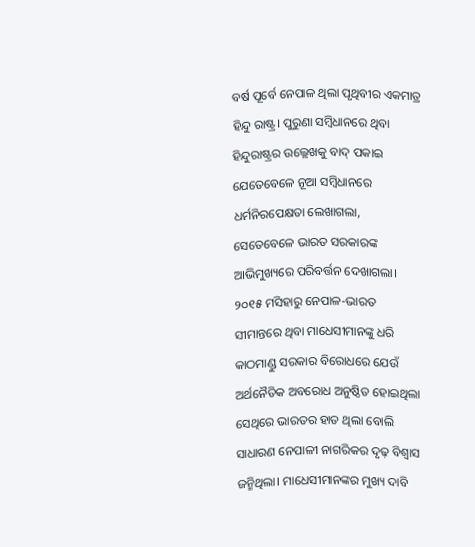ବର୍ଷ ପୂର୍ବେ ନେପାଳ ଥିଲା ପୃଥିବୀର ଏକମାତ୍ର ହିନ୍ଦୁ ରାଷ୍ଟ୍ର। ପୁରୁଣା ସମ୍ବିଧାନରେ ଥିବା ହିନ୍ଦୁରାଷ୍ଟ୍ରର ଉଲ୍ଲେଖକୁ ବାଦ୍‌ ପକାଇ ଯେତେବେଳେ ନୂଆ ସମ୍ବିଧାନରେ ଧର୍ମନିରପେକ୍ଷତା ଲେଖାଗଲା, ସେତେବେଳେ ଭାରତ ସରକାରଙ୍କ ଆଭିମୁଖ୍ୟରେ ପରିବର୍ତ୍ତନ ଦେଖାଗଲା। ୨୦୧୫ ମସିହାରୁ ନେପାଳ-ଭାରତ ସୀମାନ୍ତରେ ଥିବା ମାଧେସୀମାନଙ୍କୁ ଧରି କାଠମାଣ୍ଡୁ ସରକାର ବିରୋଧରେ ଯେଉଁ ଅର୍ଥନୈତିକ ଅବରୋଧ ଅନୁଷ୍ଠିତ ହୋଇଥିଲା ସେଥିରେ ଭାରତର ହାତ ଥିଲା ବୋଲି ସାଧାରଣ ନେପାଳୀ ନାଗରିକର ଦୃଢ଼ ବିଶ୍ୱାସ ଜନ୍ମିଥିଲା। ମାଧେସୀମାନଙ୍କର ମୁଖ୍ୟ ଦାବି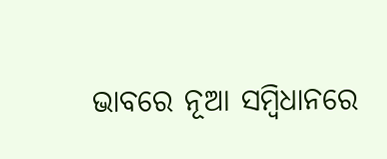ଭାବରେ ନୂଆ ସମ୍ବିଧାନରେ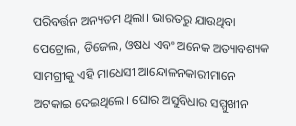ପରିବର୍ତ୍ତନ ଅନ୍ୟତମ ଥିଲା। ଭାରତରୁ ଯାଉଥିବା ପେଟ୍ରୋଲ, ଡିଜେଲ, ଓଷଧ ଏବଂ ଅନେକ ଅତ୍ୟାବଶ୍ୟକ ସାମଗ୍ରୀକୁ ଏହି ମାଧେସୀ ଆନ୍ଦୋଳନକାରୀମାନେ ଅଟକାଇ ଦେଇଥିଲେ। ଘୋର ଅସୁବିଧାର ସମ୍ମୁଖୀନ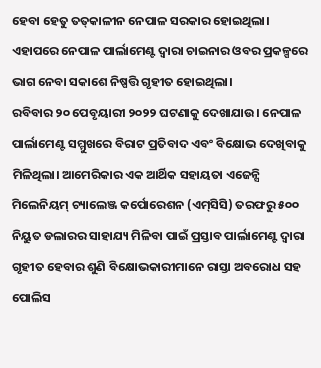ହେବା ହେତୁ ତତ୍‌କାଳୀନ ନେପାଳ ସରକାର ହୋଇଥିଲା। ଏହାପରେ ନେପାଳ ପାର୍ଲାମେଣ୍ଟ ଦ୍ୱାରା ଚାଇନାର ଓବର ପ୍ରକଳ୍ପରେ ଭାଗ ନେବା ସକାଶେ ନିଷ୍ପତ୍ତି ଗୃହୀତ ହୋଇଥିଲା।
ରବିବାର ୨୦ ପେବୃୟାରୀ ୨୦୨୨ ଘଟଣାକୁ ଦେଖାଯାଉ। ନେପାଳ ପାର୍ଲାମେଣ୍ଟ ସମ୍ମୁଖରେ ବିରାଟ ପ୍ରତିବାଦ ଏବଂ ବିକ୍ଷୋଭ ଦେଖିବାକୁ ମିଳିଥିଲା। ଆମେରିକାର ଏକ ଆର୍ଥିକ ସହାୟତା ଏଜେନ୍ସି ମିଲେନିୟମ୍‌ ଚ୍ୟାଲେଞ୍ଜ କର୍ପୋରେଶନ (ଏମ୍‌ସିସି) ତରଫରୁ ୫୦୦ ନିୟୁତ ଡଲାରର ସାହାଯ୍ୟ ମିଳିବା ପାଇଁ ପ୍ରସ୍ତାବ ପାର୍ଲାମେଣ୍ଟ ଦ୍ୱାରା ଗୃହୀତ ହେବାର ଶୁଣି ବିକ୍ଷୋଭକାରୀମାନେ ରାସ୍ତା ଅବରୋଧ ସହ ପୋଲିସ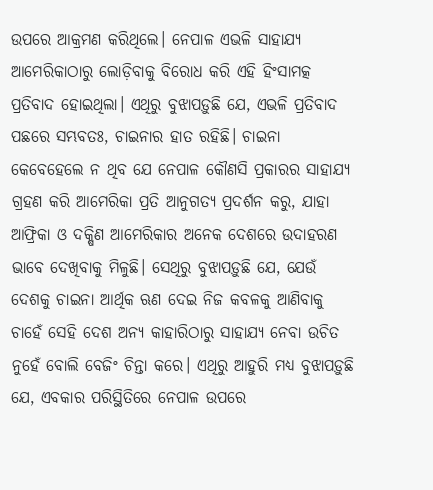ଉପରେ ଆକ୍ରମଣ କରିଥିଲେ। ନେପାଳ ଏଭଳି ସାହାଯ୍ୟ ଆମେରିକାଠାରୁ ଲୋଡ଼ିବାକୁ ବିରୋଧ କରି ଏହି ହିଂସାମତ୍କ ପ୍ରତିବାଦ ହୋଇଥିଲା। ଏଥିରୁ ବୁଝାପଡ଼ୁଛି ଯେ, ଏଭଳି ପ୍ରତିବାଦ ପଛରେ ସମ୍ଭବତଃ, ଚାଇନାର ହାତ ରହିଛି। ଚାଇନା କେବେହେଲେ ନ ଥିବ ଯେ ନେପାଳ କୌଣସି ପ୍ରକାରର ସାହାଯ୍ୟ ଗ୍ରହଣ କରି ଆମେରିକା ପ୍ରତି ଆନୁଗତ୍ୟ ପ୍ରଦର୍ଶନ କରୁ, ଯାହା ଆଫ୍ରିକା ଓ ଦକ୍ଷିଣ ଆମେରିକାର ଅନେକ ଦେଶରେ ଉଦାହରଣ ଭାବେ ଦେଖିବାକୁ ମିଳୁଛି। ସେଥିରୁ ବୁଝାପଡ଼ୁଛି ଯେ, ଯେଉଁ ଦେଶକୁ ଚାଇନା ଆର୍ଥିକ ଋଣ ଦେଇ ନିଜ କବଳକୁ ଆଣିବାକୁ ଚାହେଁ ସେହି ଦେଶ ଅନ୍ୟ କାହାରିଠାରୁ ସାହାଯ୍ୟ ନେବା ଉଚିତ ନୁହେଁ ବୋଲି ବେଜିଂ ଚିନ୍ତା କରେ। ଏଥିରୁ ଆହୁରି ମଧ୍ୟ ବୁଝାପଡ଼ୁଛି ଯେ, ଏବକାର ପରିସ୍ଥିତିରେ ନେପାଳ ଉପରେ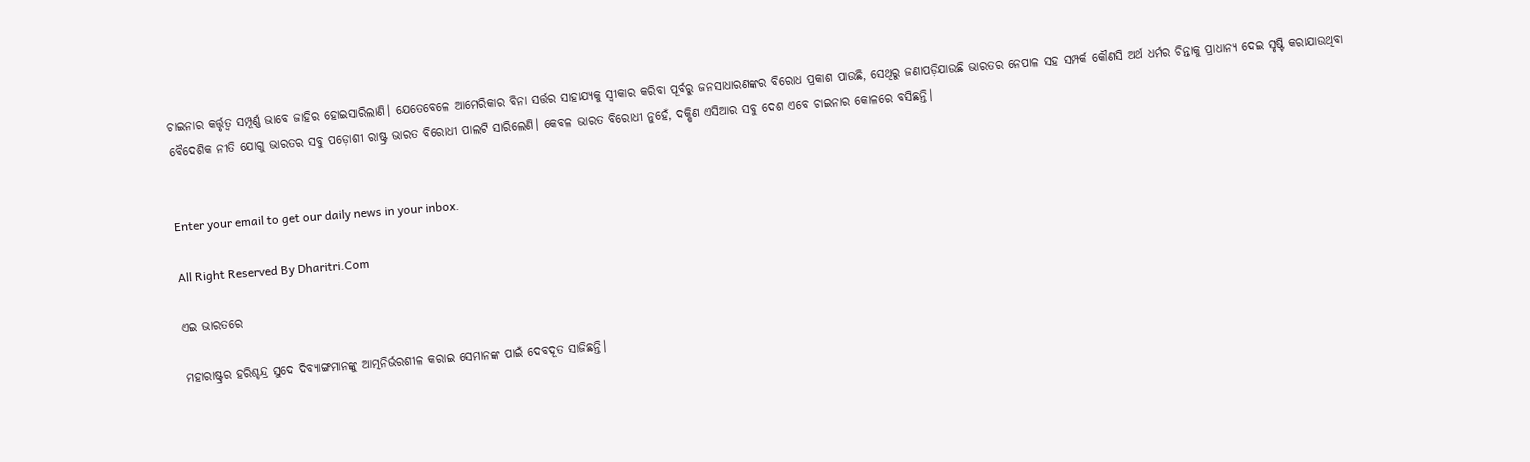ଚାଇନାର କର୍ତ୍ତୃତ୍ୱ ସମ୍ପୂର୍ଣ୍ଣ ଭାବେ ଜାହିର ହୋଇସାରିଲାଣି। ଯେତେବେଳେ ଆମେରିକାର ବିନା ସର୍ତ୍ତର ସାହାଯ୍ୟକୁ ସ୍ବୀକାର କରିବା ପୂର୍ବରୁ ଜନସାଧାରଣଙ୍କର ବିରୋଧ ପ୍ରକାଶ ପାଉଛି, ସେଥିରୁ ଜଣାପଡ଼ିଯାଉଛି ଭାରତର ନେପାଳ ସହ ସମ୍ପର୍କ କୌଣସି ଅର୍ଥ ଧର୍ମର ଚିନ୍ତାକୁ ପ୍ରାଧାନ୍ୟ ଦେଇ ସୃଷ୍ଟି କରାଯାଉଥିବା ବୈଦେଶିକ ନୀତି ଯୋଗୁ ଭାରତର ସବୁ ପଡ଼ୋଶୀ ରାଷ୍ଟ୍ର ଭାରତ ବିରୋଧୀ ପାଲଟି ସାରିଲେଣି। କେବଳ ଭାରତ ବିରୋଧୀ ନୁହେଁ, ଦକ୍ଷିଣ ଏସିଆର ସବୁ ଦେଶ ଏବେ ଚାଇନାର କୋଳରେ ବସିଛନ୍ତି।


Enter your email to get our daily news in your inbox.

All Right Reserved By Dharitri.Com

ଏଇ ଭାରତରେ

ମହାରାଷ୍ଟ୍ରର ହରିଶ୍ଚନ୍ଦ୍ର ସୁଦେ ଦିବ୍ୟାଙ୍ଗମାନଙ୍କୁ ଆତ୍ମନିର୍ଭରଶୀଳ କରାଇ ସେମାନଙ୍କ ପାଇଁ ଦେବଦୂତ ସାଜିଛନ୍ତି।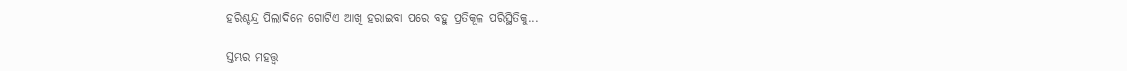ହରିଶ୍ଚନ୍ଦ୍ର ପିଲାଦିନେ ଗୋଟିଏ ଆଖି ହରାଇବା ପରେ ବହୁ ପ୍ରତିକୂଳ ପରିସ୍ଥିତିକୁ...

ସ୍ତମ୍ଭର ମହତ୍ତ୍ୱ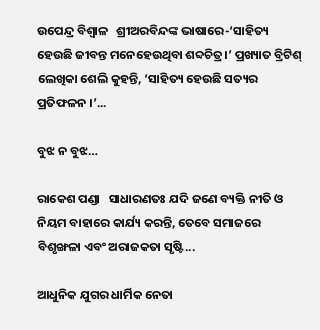ଉପେନ୍ଦ୍ର ବିଶ୍ୱାଳ   ଶ୍ରୀଅରବିନ୍ଦଙ୍କ ଭାଷାରେ-‘ସାହିତ୍ୟ ହେଉଛି ଜୀବନ୍ତ ମନେହେଉଥିବା ଶବ୍ଦଚିତ୍ର।’ ପ୍ରଖ୍ୟାତ ବ୍ରିଟିଶ୍‌ ଲେଖିକା ଶେଲି କୁହନ୍ତି, ‘ସାହିତ୍ୟ ହେଉଛି ସତ୍ୟର ପ୍ରତିଫଳନ ।’...

ବୁଝ ନ ବୁଝ…

ରାକେଶ ପଣ୍ଡା   ସାଧାରଣତଃ ଯଦି ଜଣେ ବ୍ୟକ୍ତି ନୀତି ଓ ନିୟମ ବାହାରେ କାର୍ଯ୍ୟ କରନ୍ତି, ତେବେ ସମାଜରେ ବିଶୃଙ୍ଖଳା ଏବଂ ଅରାଜକତା ସୃଷ୍ଟି...

ଆଧୁନିକ ଯୁଗର ଧାର୍ମିକ ନେତା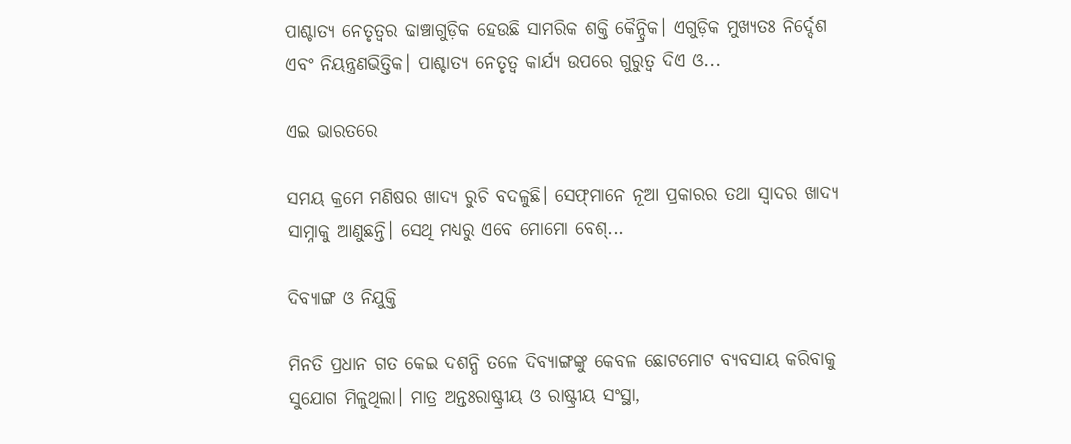ପାଶ୍ଚାତ୍ୟ ନେତୃତ୍ୱର ଢାଞ୍ଚାଗୁଡ଼ିକ ହେଉଛି ସାମରିକ ଶକ୍ତି କୈନ୍ଦ୍ରିକ। ଏଗୁଡ଼ିକ ମୁଖ୍ୟତଃ ନିର୍ଦ୍ଦେଶ ଏବଂ ନିୟନ୍ତ୍ରଣଭିତ୍ତିକ। ପାଶ୍ଚାତ୍ୟ ନେତୃତ୍ୱ କାର୍ଯ୍ୟ ଉପରେ ଗୁରୁତ୍ୱ ଦିଏ ଓ...

ଏଇ ଭାରତରେ

ସମୟ କ୍ରମେ ମଣିଷର ଖାଦ୍ୟ ରୁଚି ବଦଳୁଛି। ସେଫ୍‌ମାନେ ନୂଆ ପ୍ରକାରର ତଥା ସ୍ବାଦର ଖାଦ୍ୟ ସାମ୍ନାକୁ ଆଣୁଛନ୍ତି। ସେଥି ମଧ୍ୟରୁ ଏବେ ମୋମୋ ବେଶ୍‌...

ଦିବ୍ୟାଙ୍ଗ ଓ ନିଯୁକ୍ତି

ମିନତି ପ୍ରଧାନ ଗତ କେଇ ଦଶନ୍ଧି ତଳେ ଦିବ୍ୟାଙ୍ଗଙ୍କୁ କେବଳ ଛୋଟମୋଟ ବ୍ୟବସାୟ କରିବାକୁ ସୁଯୋଗ ମିଳୁଥିଲା। ମାତ୍ର ଅନ୍ତଃରାଷ୍ଟ୍ରୀୟ ଓ ରାଷ୍ଟ୍ରୀୟ ସଂସ୍ଥା,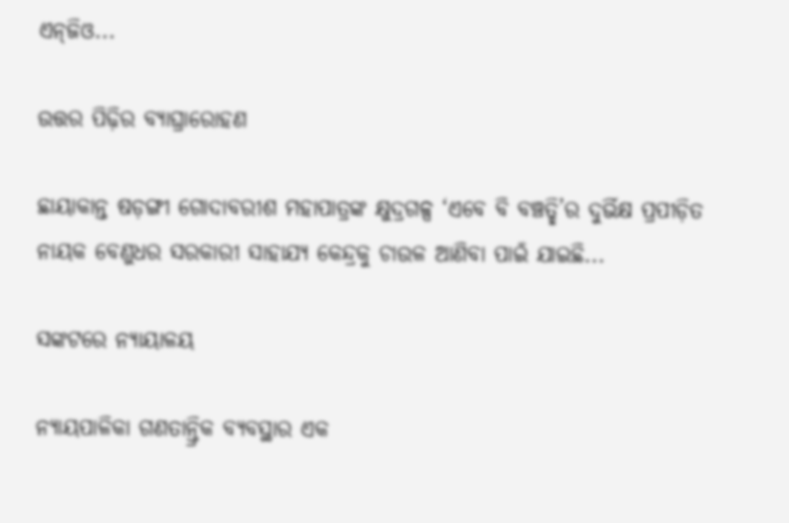ଏନ୍‌ଜିଓ...

ଉତ୍ତର ପିଢ଼ିର ବ୍ୟାଘ୍ରାରୋହଣ

ଛାୟାକାନ୍ତ ଷଡ଼ଙ୍ଗୀ ଗୋଦାବରୀଶ ମହାପାତ୍ରଙ୍କ କ୍ଷୁଦ୍ରଗଳ୍ପ ‘ଏବେ ବି ବଞ୍ଚତ୍ଛି’ର ଦୁର୍ଭିକ୍ଷ ପ୍ରପୀଡ଼ିତ ନାୟକ ବେଣୁଧର ସରକାରୀ ସାହାଯ୍ୟ କେନ୍ଦ୍ରକୁ ଚାଉଳ ଆଣିବା ପାଇଁ ଯାଇଛି...

ସଙ୍କଟରେ ନ୍ୟାୟାଳୟ

ନ୍ୟାୟପାଳିକା ଗଣତାନ୍ତ୍ରିକ ବ୍ୟବସ୍ଥାର ଏକ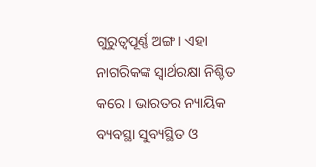ଗୁରୁତ୍ୱପୂର୍ଣ୍ଣ ଅଙ୍ଗ। ଏହା ନାଗରିକଙ୍କ ସ୍ବାର୍ଥରକ୍ଷା ନିଶ୍ଚିତ କରେ। ଭାରତର ନ୍ୟାୟିକ ବ୍ୟବସ୍ଥା ସୁବ୍ୟସ୍ଥିତ ଓ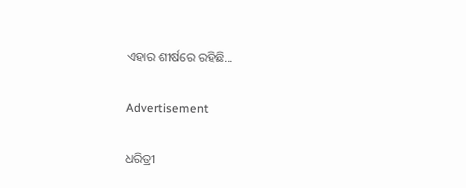ଏହାର ଶୀର୍ଷରେ ରହିଛି...

Advertisement

ଧରିତ୍ରୀ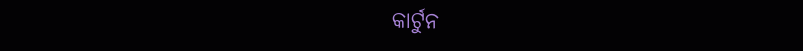କାର୍ଟୁନ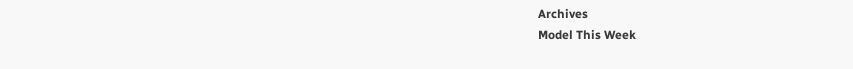Archives
Model This Week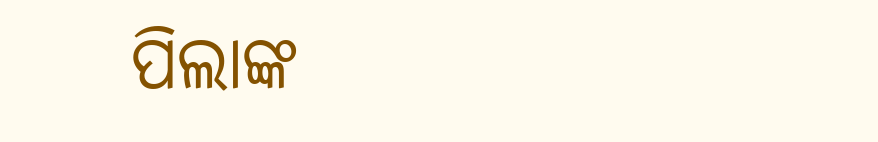ପିଲାଙ୍କ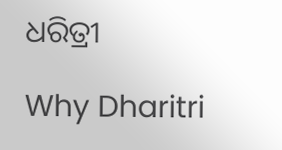ଧରିତ୍ରୀ

Why Dharitri